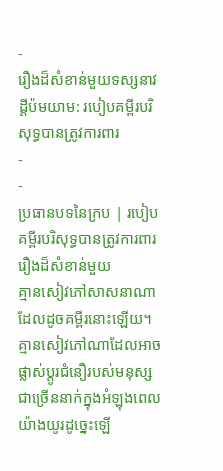-
រឿងដ៏សំខាន់មួយទស្សនាវដ្ដីប៉មយាម: របៀបគម្ពីរបរិសុទ្ធបានត្រូវការពារ
-
-
ប្រធានបទនៃក្រប | របៀបគម្ពីរបរិសុទ្ធបានត្រូវការពារ
រឿងដ៏សំខាន់មួយ
គ្មានសៀវភៅសាសនាណាដែលដូចគម្ពីរនោះឡើយ។ គ្មានសៀវភៅណាដែលអាចផ្លាស់ប្ដូរជំនឿរបស់មនុស្សជាច្រើននាក់ក្នុងអំឡុងពេលយ៉ាងយូរដូច្នេះឡើ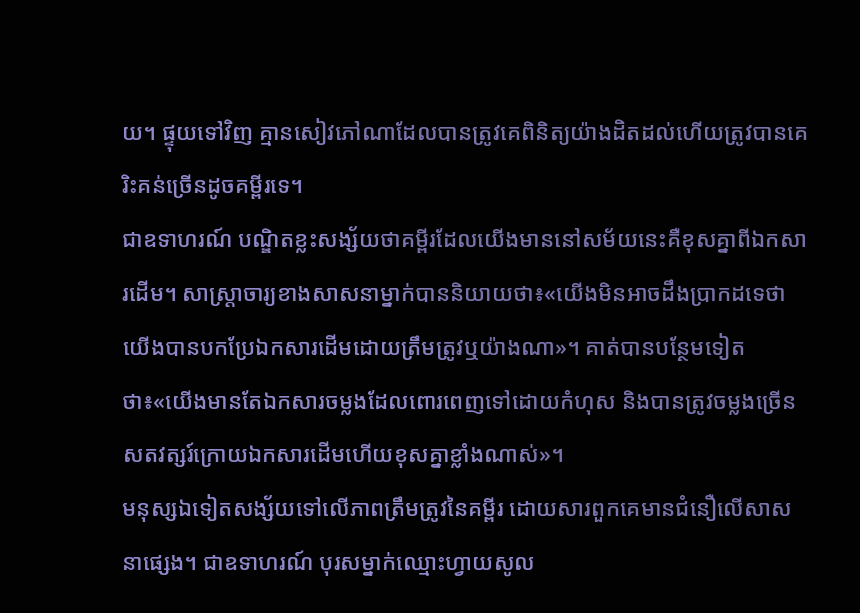យ។ ផ្ទុយទៅវិញ គ្មានសៀវភៅណាដែលបានត្រូវគេពិនិត្យយ៉ាងដិតដល់ហើយត្រូវបានគេរិះគន់ច្រើនដូចគម្ពីរទេ។
ជាឧទាហរណ៍ បណ្ឌិតខ្លះសង្ស័យថាគម្ពីរដែលយើងមាននៅសម័យនេះគឺខុសគ្នាពីឯកសារដើម។ សាស្ត្រាចារ្យខាងសាសនាម្នាក់បាននិយាយថា៖«យើងមិនអាចដឹងប្រាកដទេថាយើងបានបកប្រែឯកសារដើមដោយត្រឹមត្រូវឬយ៉ាងណា»។ គាត់បានបន្ថែមទៀតថា៖«យើងមានតែឯកសារចម្លងដែលពោរពេញទៅដោយកំហុស និងបានត្រូវចម្លងច្រើនសតវត្សរ៍ក្រោយឯកសារដើមហើយខុសគ្នាខ្លាំងណាស់»។
មនុស្សឯទៀតសង្ស័យទៅលើភាពត្រឹមត្រូវនៃគម្ពីរ ដោយសារពួកគេមានជំនឿលើសាសនាផ្សេង។ ជាឧទាហរណ៍ បុរសម្នាក់ឈ្មោះហ្វាយសូល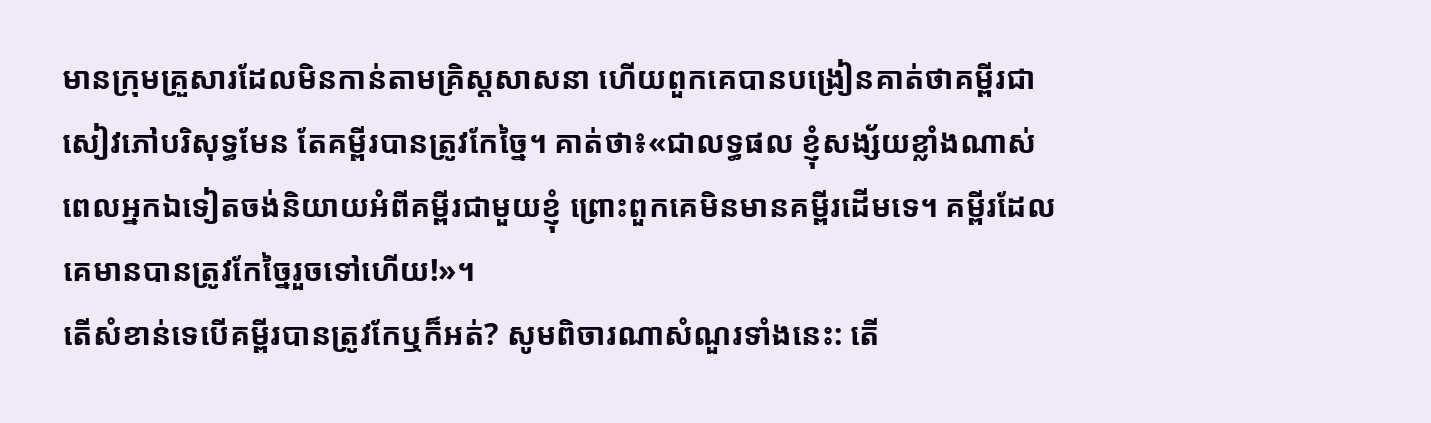មានក្រុមគ្រួសារដែលមិនកាន់តាមគ្រិស្តសាសនា ហើយពួកគេបានបង្រៀនគាត់ថាគម្ពីរជាសៀវភៅបរិសុទ្ធមែន តែគម្ពីរបានត្រូវកែច្នៃ។ គាត់ថា៖«ជាលទ្ធផល ខ្ញុំសង្ស័យខ្លាំងណាស់ពេលអ្នកឯទៀតចង់និយាយអំពីគម្ពីរជាមួយខ្ញុំ ព្រោះពួកគេមិនមានគម្ពីរដើមទេ។ គម្ពីរដែលគេមានបានត្រូវកែច្នៃរួចទៅហើយ!»។
តើសំខាន់ទេបើគម្ពីរបានត្រូវកែឬក៏អត់? សូមពិចារណាសំណួរទាំងនេះ: តើ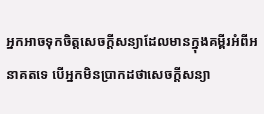អ្នកអាចទុកចិត្តសេចក្ដីសន្យាដែលមានក្នុងគម្ពីរអំពីអនាគតទេ បើអ្នកមិនប្រាកដថាសេចក្ដីសន្យា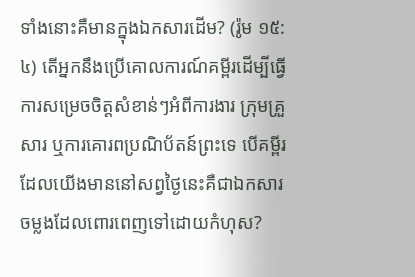ទាំងនោះគឺមានក្នុងឯកសារដើម? (រ៉ូម ១៥:៤) តើអ្នកនឹងប្រើគោលការណ៍គម្ពីរដើម្បីធ្វើការសម្រេចចិត្តសំខាន់ៗអំពីការងារ ក្រុមគ្រួសារ ឬការគោរពប្រណិប័តន៍ព្រះទេ បើគម្ពីរដែលយើងមាននៅសព្វថ្ងៃនេះគឺជាឯកសារចម្លងដែលពោរពេញទៅដោយកំហុស?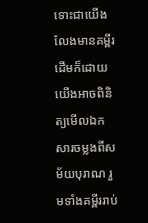ទោះជាយើងលែងមានគម្ពីរដើមក៏ដោយ យើងអាចពិនិត្យមើលឯកសារចម្លងពីសម័យបុរាណ រួមទាំងគម្ពីររាប់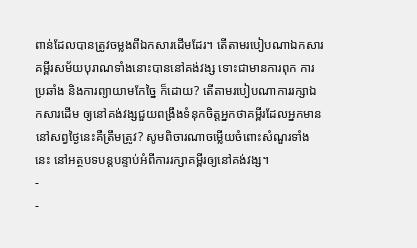ពាន់ដែលបានត្រូវចម្លងពីឯកសារដើមដែរ។ តើតាមរបៀបណាឯកសារគម្ពីរសម័យបុរាណទាំងនោះបាននៅគង់វង្ស ទោះជាមានការពុក ការប្រឆាំង និងការព្យាយាមកែច្នៃ ក៏ដោយ? តើតាមរបៀបណាការរក្សាឯកសារដើម ឲ្យនៅគង់វង្សជួយពង្រឹងទំនុកចិត្តអ្នកថាគម្ពីរដែលអ្នកមាននៅសព្វថ្ងៃនេះគឺត្រឹមត្រូវ? សូមពិចារណាចម្លើយចំពោះសំណួរទាំងនេះ នៅអត្ថបទបន្តបន្ទាប់អំពីការរក្សាគម្ពីរឲ្យនៅគង់វង្ស។
-
-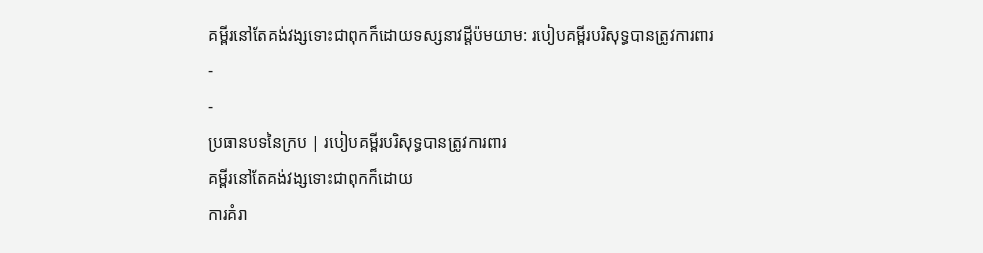គម្ពីរនៅតែគង់វង្សទោះជាពុកក៏ដោយទស្សនាវដ្ដីប៉មយាម: របៀបគម្ពីរបរិសុទ្ធបានត្រូវការពារ
-
-
ប្រធានបទនៃក្រប | របៀបគម្ពីរបរិសុទ្ធបានត្រូវការពារ
គម្ពីរនៅតែគង់វង្សទោះជាពុកក៏ដោយ
ការគំរា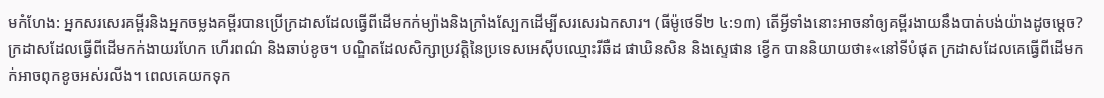មកំហែង: អ្នកសរសេរគម្ពីរនិងអ្នកចម្លងគម្ពីរបានប្រើក្រដាសដែលធ្វើពីដើមកក់ម្យ៉ាងនិងក្រាំងស្បែកដើម្បីសរសេរឯកសារ។ (ធីម៉ូថេទី២ ៤:១៣) តើអ្វីទាំងនោះអាចនាំឲ្យគម្ពីរងាយនឹងបាត់បង់យ៉ាងដូចម្ដេច?
ក្រដាសដែលធ្វើពីដើមកក់ងាយរហែក ហើរពណ៌ និងឆាប់ខូច។ បណ្ឌិតដែលសិក្សាប្រវត្តិនៃប្រទេសអេស៊ីបឈ្មោះរីឆឺដ ផាឃិនសិន និងស្ទេផាន ខ្វើក បាននិយាយថា៖«នៅទីបំផុត ក្រដាសដែលគេធ្វើពីដើមកក់អាចពុកខូចអស់រលីង។ ពេលគេយកទុក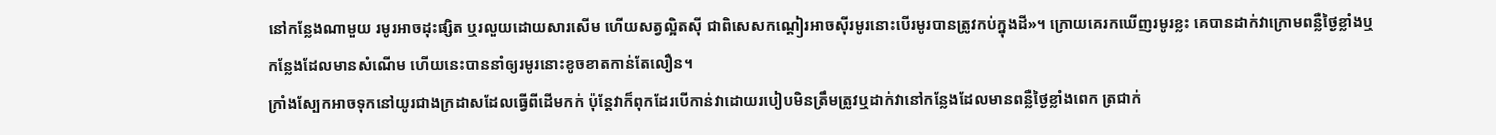នៅកន្លែងណាមួយ រមូរអាចដុះផ្សិត ឬរលួយដោយសារសើម ហើយសត្វល្អិតស៊ី ជាពិសេសកណ្ដៀរអាចស៊ីរមូរនោះបើរមូរបានត្រូវកប់ក្នុងដី»។ ក្រោយគេរកឃើញរមូរខ្លះ គេបានដាក់វាក្រោមពន្លឺថ្ងៃខ្លាំងឬកន្លែងដែលមានសំណើម ហើយនេះបាននាំឲ្យរមូរនោះខូចខាតកាន់តែលឿន។
ក្រាំងស្បែកអាចទុកនៅយូរជាងក្រដាសដែលធ្វើពីដើមកក់ ប៉ុន្តែវាក៏ពុកដែរបើកាន់វាដោយរបៀបមិនត្រឹមត្រូវឬដាក់វានៅកន្លែងដែលមានពន្លឺថ្ងៃខ្លាំងពេក ត្រជាក់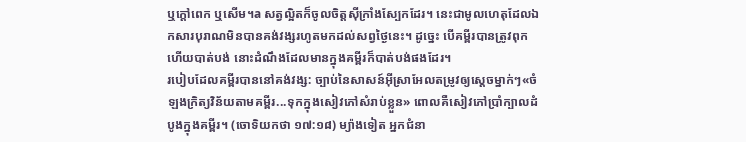ឬក្ដៅពេក ឬសើម។a សត្វល្អិតក៏ចូលចិត្តស៊ីក្រាំងស្បែកដែរ។ នេះជាមូលហេតុដែលឯកសារបុរាណមិនបានគង់វង្សរហូតមកដល់សព្វថ្ងៃនេះ។ ដូច្នេះ បើគម្ពីរបានត្រូវពុក ហើយបាត់បង់ នោះដំណឹងដែលមានក្នុងគម្ពីរក៏បាត់បង់ផងដែរ។
របៀបដែលគម្ពីរបាននៅគង់វង្ស: ច្បាប់នៃសាសន៍អ៊ីស្រាអែលតម្រូវឲ្យស្ដេចម្នាក់ៗ«ចំឡងក្រិត្យវិន័យតាមគម្ពីរ...ទុកក្នុងសៀវភៅសំរាប់ខ្លួន» ពោលគឺសៀវភៅប្រាំក្បាលដំបូងក្នុងគម្ពីរ។ (ចោទិយកថា ១៧:១៨) ម្យ៉ាងទៀត អ្នកជំនា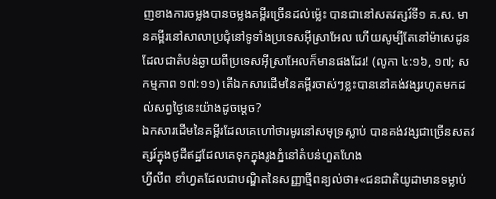ញខាងការចម្លងបានចម្លងគម្ពីរច្រើនដល់ម្ល៉េះ បានជានៅសតវត្សរ៍ទី១ គ.ស. មានគម្ពីរនៅសាលាប្រជុំនៅទូទាំងប្រទេសអ៊ីស្រាអែល ហើយសូម្បីតែនៅម៉ាសេដូនដែលជាតំបន់ឆ្ងាយពីប្រទេសអ៊ីស្រាអែលក៏មានផងដែរ! (លូកា ៤:១៦, ១៧; សកម្មភាព ១៧:១១) តើឯកសារដើមនៃគម្ពីរចាស់ៗខ្លះបាននៅគង់វង្សរហូតមកដល់សព្វថ្ងៃនេះយ៉ាងដូចម្ដេច?
ឯកសារដើមនៃគម្ពីរដែលគេហៅថារមូរនៅសមុទ្រស្លាប់ បានគង់វង្សជាច្រើនសតវត្សរ៍ក្នុងថូដីឥដ្ឋដែលគេទុកក្នុងរូងភ្នំនៅតំបន់ហួតហែង
ហ្វីលីព ខាំហ្វតដែលជាបណ្ឌិតនៃសញ្ញាថ្មីពន្យល់ថា៖«ជនជាតិយូដាមានទម្លាប់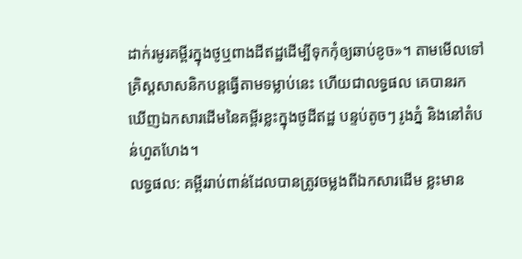ដាក់រមូរគម្ពីរក្នុងថូឬពាងដីឥដ្ឋដើម្បីទុកកុំឲ្យឆាប់ខូច»។ តាមមើលទៅគ្រិស្តសាសនិកបន្តធ្វើតាមទម្លាប់នេះ ហើយជាលទ្ធផល គេបានរកឃើញឯកសារដើមនៃគម្ពីរខ្លះក្នុងថូដីឥដ្ឋ បន្ទប់តូចៗ រូងភ្នំ និងនៅតំបន់ហួតហែង។
លទ្ធផល: គម្ពីររាប់ពាន់ដែលបានត្រូវចម្លងពីឯកសារដើម ខ្លះមាន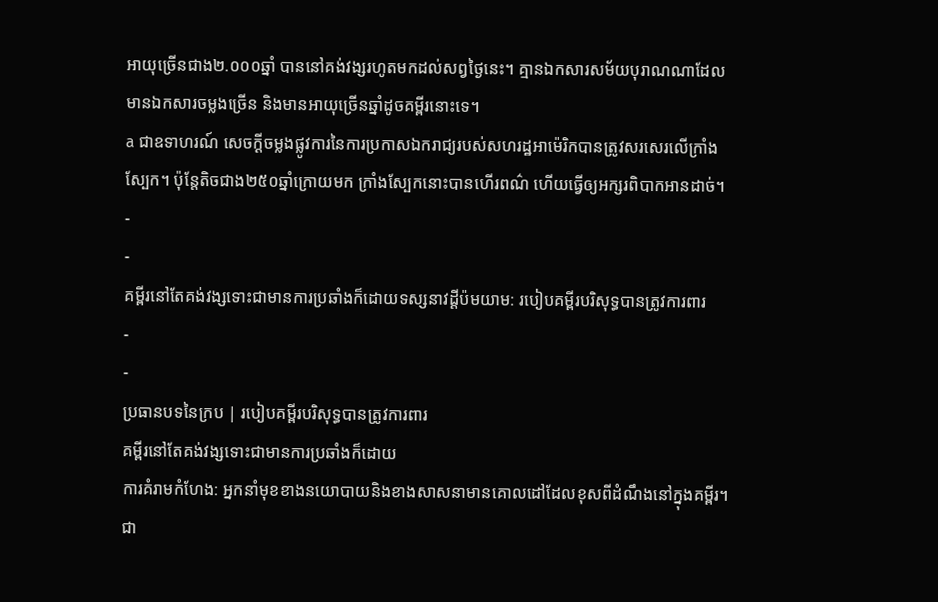អាយុច្រើនជាង២.០០០ឆ្នាំ បាននៅគង់វង្សរហូតមកដល់សព្វថ្ងៃនេះ។ គ្មានឯកសារសម័យបុរាណណាដែលមានឯកសារចម្លងច្រើន និងមានអាយុច្រើនឆ្នាំដូចគម្ពីរនោះទេ។
a ជាឧទាហរណ៍ សេចក្ដីចម្លងផ្លូវការនៃការប្រកាសឯករាជ្យរបស់សហរដ្ឋអាម៉េរិកបានត្រូវសរសេរលើក្រាំងស្បែក។ ប៉ុន្តែតិចជាង២៥០ឆ្នាំក្រោយមក ក្រាំងស្បែកនោះបានហើរពណ៌ ហើយធ្វើឲ្យអក្សរពិបាកអានដាច់។
-
-
គម្ពីរនៅតែគង់វង្សទោះជាមានការប្រឆាំងក៏ដោយទស្សនាវដ្ដីប៉មយាម: របៀបគម្ពីរបរិសុទ្ធបានត្រូវការពារ
-
-
ប្រធានបទនៃក្រប | របៀបគម្ពីរបរិសុទ្ធបានត្រូវការពារ
គម្ពីរនៅតែគង់វង្សទោះជាមានការប្រឆាំងក៏ដោយ
ការគំរាមកំហែង: អ្នកនាំមុខខាងនយោបាយនិងខាងសាសនាមានគោលដៅដែលខុសពីដំណឹងនៅក្នុងគម្ពីរ។ ជា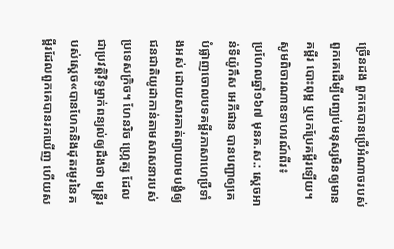ច្រើនដង ពួកគេបានប្រើអំណាចរបស់ពួកគេដើម្បីបញ្ឈប់មនុស្សមិនឲ្យមានគម្ពីរ បោះពុម្ព ឬបកប្រែគម្ពីរឡើយ។ សូមពិចារណាឧទាហរណ៍ពីរ៖
ប្រហែលឆ្នាំ១៦៧ មុនគ.ស.: ស្ដេចអាន់ទីយ៉ូកឹស អេភីផាន បានបញ្ជាឲ្យគេបំផ្លាញចោលបទគម្ពីរភាសាហេប្រឺទាំងអស់ ដោយសារគាត់ព្យាយាមបង្ខំឲ្យជនជាតិយូដាកាន់តាមសាសនារបស់ប្រទេសក្រិច។ ហែនរិច ហ្ក្រេត្ស ដែលជាប្រវត្តិវិទូម្នាក់ពន្យល់ឲ្យដឹងថា មន្ត្រីរបស់ស្ដេច«បានហែកនិងដុតរមូរនៃគម្ពីរដែលពួកគេបានរកឃើញ ហើយស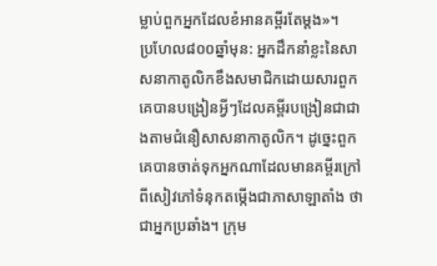ម្លាប់ពួកអ្នកដែលខំអានគម្ពីរតែម្ដង»។
ប្រហែល៨០០ឆ្នាំមុន: អ្នកដឹកនាំខ្លះនៃសាសនាកាតូលិកខឹងសមាជិកដោយសារពួកគេបានបង្រៀនអ្វីៗដែលគម្ពីរបង្រៀនជាជាងតាមជំនឿសាសនាកាតូលិក។ ដូច្នេះពួកគេបានចាត់ទុកអ្នកណាដែលមានគម្ពីរក្រៅពីសៀវភៅទំនុកតម្កើងជាភាសាឡាតាំង ថាជាអ្នកប្រឆាំង។ ក្រុម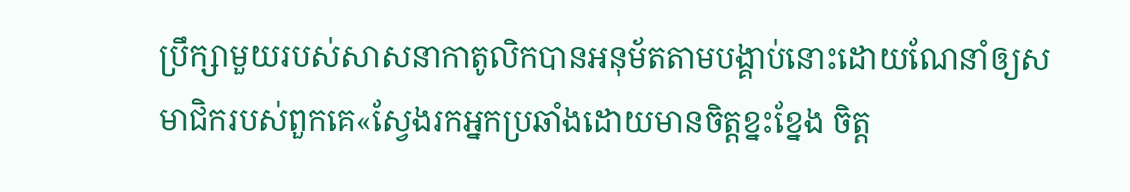ប្រឹក្សាមួយរបស់សាសនាកាតូលិកបានអនុម័តតាមបង្គាប់នោះដោយណែនាំឲ្យសមាជិករបស់ពួកគេ«ស្វែងរកអ្នកប្រឆាំងដោយមានចិត្តខ្នះខ្នែង ចិត្ត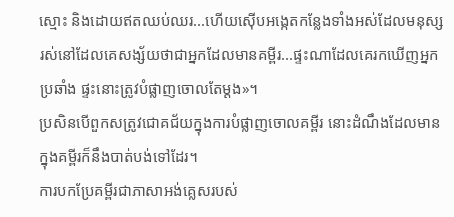ស្មោះ និងដោយឥតឈប់ឈរ...ហើយស៊ើបអង្កេតកន្លែងទាំងអស់ដែលមនុស្សរស់នៅដែលគេសង្ស័យថាជាអ្នកដែលមានគម្ពីរ...ផ្ទះណាដែលគេរកឃើញអ្នកប្រឆាំង ផ្ទះនោះត្រូវបំផ្លាញចោលតែម្ដង»។
ប្រសិនបើពួកសត្រូវជោគជ័យក្នុងការបំផ្លាញចោលគម្ពីរ នោះដំណឹងដែលមានក្នុងគម្ពីរក៏នឹងបាត់បង់ទៅដែរ។
ការបកប្រែគម្ពីរជាភាសាអង់គ្លេសរបស់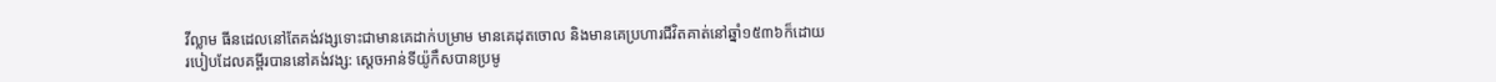វីល្លាម ធីនដេលនៅតែគង់វង្សទោះជាមានគេដាក់បម្រាម មានគេដុតចោល និងមានគេប្រហារជីវិតគាត់នៅឆ្នាំ១៥៣៦ក៏ដោយ
របៀបដែលគម្ពីរបាននៅគង់វង្ស: ស្ដេចអាន់ទីយ៉ូកឹសបានប្រមូ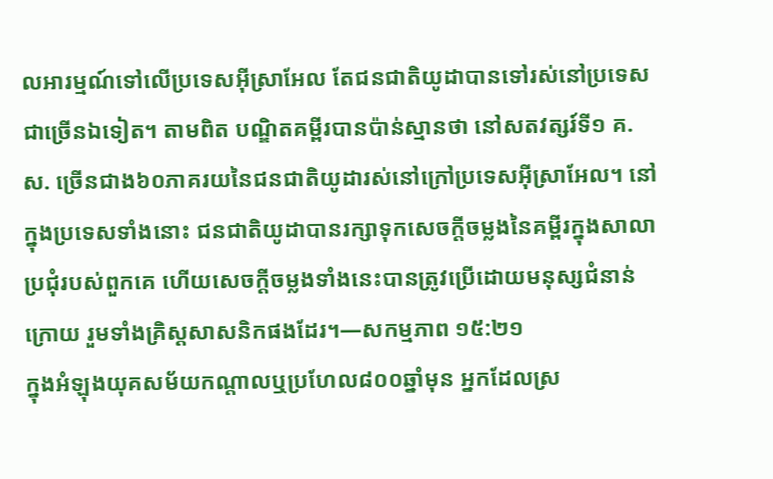លអារម្មណ៍ទៅលើប្រទេសអ៊ីស្រាអែល តែជនជាតិយូដាបានទៅរស់នៅប្រទេសជាច្រើនឯទៀត។ តាមពិត បណ្ឌិតគម្ពីរបានប៉ាន់ស្មានថា នៅសតវត្សរ៍ទី១ គ.ស. ច្រើនជាង៦០ភាគរយនៃជនជាតិយូដារស់នៅក្រៅប្រទេសអ៊ីស្រាអែល។ នៅក្នុងប្រទេសទាំងនោះ ជនជាតិយូដាបានរក្សាទុកសេចក្ដីចម្លងនៃគម្ពីរក្នុងសាលាប្រជុំរបស់ពួកគេ ហើយសេចក្ដីចម្លងទាំងនេះបានត្រូវប្រើដោយមនុស្សជំនាន់ក្រោយ រួមទាំងគ្រិស្តសាសនិកផងដែរ។—សកម្មភាព ១៥:២១
ក្នុងអំឡុងយុគសម័យកណ្ដាលឬប្រហែល៨០០ឆ្នាំមុន អ្នកដែលស្រ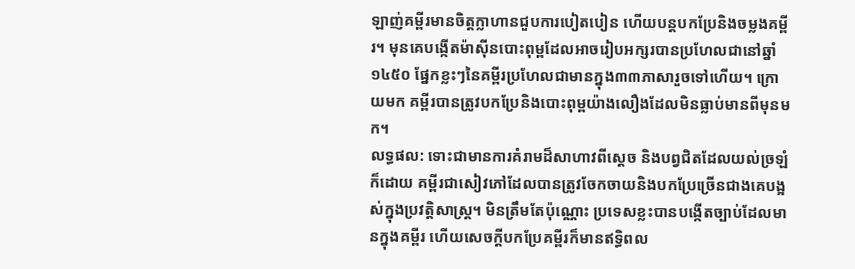ឡាញ់គម្ពីរមានចិត្តក្លាហានជួបការបៀតបៀន ហើយបន្តបកប្រែនិងចម្លងគម្ពីរ។ មុនគេបង្កើតម៉ាស៊ីនបោះពុម្ពដែលអាចរៀបអក្សរបានប្រហែលជានៅឆ្នាំ១៤៥០ ផ្នែកខ្លះៗនៃគម្ពីរប្រហែលជាមានក្នុង៣៣ភាសារួចទៅហើយ។ ក្រោយមក គម្ពីរបានត្រូវបកប្រែនិងបោះពុម្ពយ៉ាងលឿងដែលមិនធ្លាប់មានពីមុនមក។
លទ្ធផល: ទោះជាមានការគំរាមដ៏សាហាវពីស្ដេច និងបព្វជិតដែលយល់ច្រឡំក៏ដោយ គម្ពីរជាសៀវភៅដែលបានត្រូវចែកចាយនិងបកប្រែច្រើនជាងគេបង្អស់ក្នុងប្រវត្តិសាស្ត្រ។ មិនត្រឹមតែប៉ុណ្ណោះ ប្រទេសខ្លះបានបង្កើតច្បាប់ដែលមានក្នុងគម្ពីរ ហើយសេចក្ដីបកប្រែគម្ពីរក៏មានឥទ្ធិពល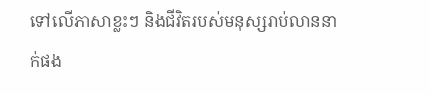ទៅលើភាសាខ្លះៗ និងជីវិតរបស់មនុស្សរាប់លាននាក់ផង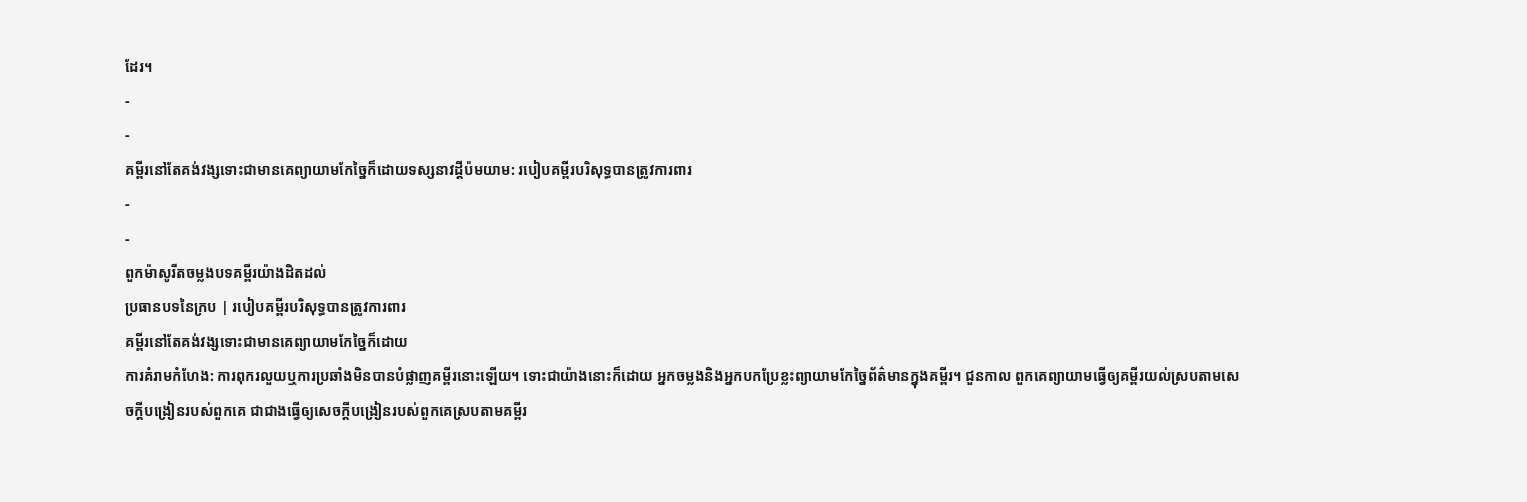ដែរ។
-
-
គម្ពីរនៅតែគង់វង្សទោះជាមានគេព្យាយាមកែច្នៃក៏ដោយទស្សនាវដ្ដីប៉មយាម: របៀបគម្ពីរបរិសុទ្ធបានត្រូវការពារ
-
-
ពួកម៉ាសូរីតចម្លងបទគម្ពីរយ៉ាងដិតដល់
ប្រធានបទនៃក្រប | របៀបគម្ពីរបរិសុទ្ធបានត្រូវការពារ
គម្ពីរនៅតែគង់វង្សទោះជាមានគេព្យាយាមកែច្នៃក៏ដោយ
ការគំរាមកំហែង: ការពុករលួយឬការប្រឆាំងមិនបានបំផ្លាញគម្ពីរនោះឡើយ។ ទោះជាយ៉ាងនោះក៏ដោយ អ្នកចម្លងនិងអ្នកបកប្រែខ្លះព្យាយាមកែច្នៃព័ត៌មានក្នុងគម្ពីរ។ ជួនកាល ពួកគេព្យាយាមធ្វើឲ្យគម្ពីរយល់ស្របតាមសេចក្ដីបង្រៀនរបស់ពួកគេ ជាជាងធ្វើឲ្យសេចក្ដីបង្រៀនរបស់ពួកគេស្របតាមគម្ពីរ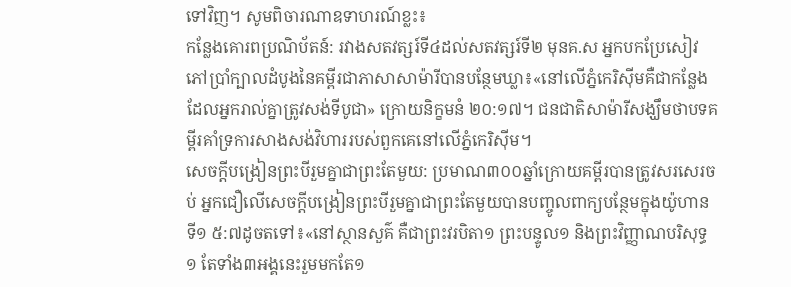ទៅវិញ។ សូមពិចារណាឧទាហរណ៍ខ្លះ៖
កន្លែងគោរពប្រណិប័តន៍: រវាងសតវត្សរ៍ទី៤ដល់សតវត្សរ៍ទី២ មុនគ.ស អ្នកបកប្រែសៀវភៅប្រាំក្បាលដំបូងនៃគម្ពីរជាភាសាសាម៉ារីបានបន្ថែមឃ្លា៖«នៅលើភ្នំកេរិស៊ីមគឺជាកន្លែងដែលអ្នករាល់គ្នាត្រូវសង់ទីបូជា» ក្រោយនិក្ខមនំ ២០:១៧។ ជនជាតិសាម៉ារីសង្ឃឹមថាបទគម្ពីរគាំទ្រការសាងសង់វិហាររបស់ពួកគេនៅលើភ្នំកេរិស៊ីម។
សេចក្ដីបង្រៀនព្រះបីរួមគ្នាជាព្រះតែមួយ: ប្រមាណ៣០០ឆ្នាំក្រោយគម្ពីរបានត្រូវសរសេរចប់ អ្នកជឿលើសេចក្ដីបង្រៀនព្រះបីរួមគ្នាជាព្រះតែមួយបានបញ្ចូលពាក្យបន្ថែមក្នុងយ៉ូហានទី១ ៥:៧ដូចតទៅ៖«នៅស្ថានសួគ៌ គឺជាព្រះវរបិតា១ ព្រះបន្ទូល១ និងព្រះវិញ្ញាណបរិសុទ្ធ១ តែទាំង៣អង្គនេះរួមមកតែ១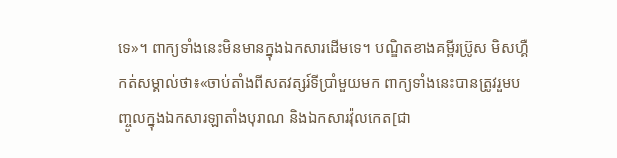ទេ»។ ពាក្យទាំងនេះមិនមានក្នុងឯកសារដើមទេ។ បណ្ឌិតខាងគម្ពីរប៊្រូស មិសហ្គឺកត់សម្គាល់ថា៖«ចាប់តាំងពីសតវត្សរ៍ទីប្រាំមួយមក ពាក្យទាំងនេះបានត្រូវរួមបញ្ចូលក្នុងឯកសារឡាតាំងបុរាណ និងឯកសារវ៉ុលកេត[ជា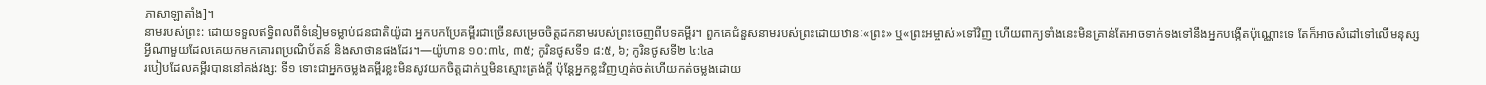ភាសាឡាតាំង]។
នាមរបស់ព្រះ: ដោយទទួលឥទ្ធិពលពីទំនៀមទម្លាប់ជនជាតិយ៉ូដា អ្នកបកប្រែគម្ពីរជាច្រើនសម្រេចចិត្តដកនាមរបស់ព្រះចេញពីបទគម្ពីរ។ ពួកគេជំនួសនាមរបស់ព្រះដោយឋានៈ«ព្រះ» ឬ«ព្រះអម្ចាស់»ទៅវិញ ហើយពាក្យទាំងនេះមិនគ្រាន់តែអាចទាក់ទងទៅនឹងអ្នកបង្កើតប៉ុណ្ណោះទេ តែក៏អាចសំដៅទៅលើមនុស្ស អ្វីណាមួយដែលគេយកមកគោរពប្រណិប័តន៍ និងសាថានផងដែរ។—យ៉ូហាន ១០:៣៤, ៣៥; កូរិនថូសទី១ ៨:៥, ៦; កូរិនថូសទី២ ៤:៤a
របៀបដែលគម្ពីរបាននៅគង់វង្ស: ទី១ ទោះជាអ្នកចម្លងគម្ពីរខ្លះមិនសូវយកចិត្តដាក់ឬមិនស្មោះត្រង់ក្ដី ប៉ុន្តែអ្នកខ្លះវិញហ្មត់ចត់ហើយកត់ចម្លងដោយ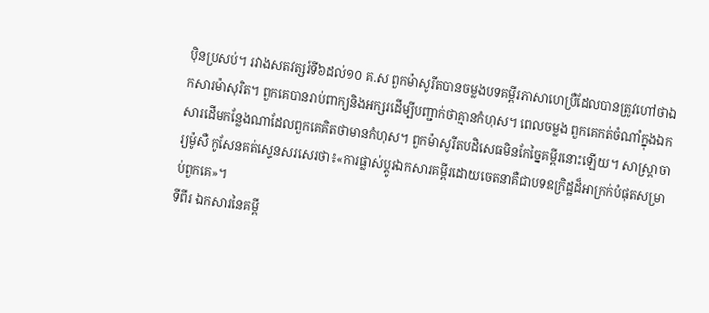ប៉ិនប្រសប់។ រវាងសតវត្សរ៍ទី៦ដល់១០ គ.ស ពួកម៉ាសូរីតបានចម្លងបទគម្ពីរភាសាហេប្រឺដែលបានត្រូវហៅថាឯកសារម៉ាសុរិត។ ពួកគេបានរាប់ពាក្យនិងអក្សរដើម្បីបញ្ជាក់ថាគ្មានកំហុស។ ពេលចម្លង ពួកគេកត់ចំណាំក្នុងឯកសារដើមកន្លែងណាដែលពួកគេគិតថាមានកំហុស។ ពួកម៉ាសូរីតបដិសេធមិនកែច្នៃគម្ពីរនោះឡើយ។ សាស្ត្រាចារ្យម៉ូសឺ កូសែនគត់ស្ទេនសរសេរថា៖«ការផ្លាស់ប្ដូរឯកសារគម្ពីរដោយចេតនាគឺជាបទឧក្រិដ្ឋដ៏អាក្រក់បំផុតសម្រាប់ពួកគេ»។
ទីពីរ ឯកសារនៃគម្ពី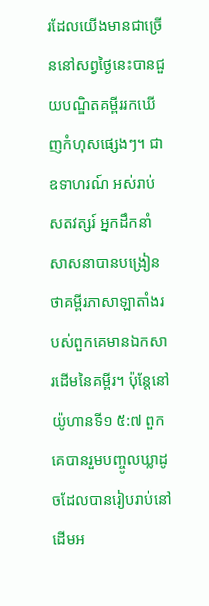រដែលយើងមានជាច្រើននៅសព្វថ្ងៃនេះបានជួយបណ្ឌិតគម្ពីររកឃើញកំហុសផ្សេងៗ។ ជាឧទាហរណ៍ អស់រាប់សតវត្សរ៍ អ្នកដឹកនាំសាសនាបានបង្រៀនថាគម្ពីរភាសាឡាតាំងរបស់ពួកគេមានឯកសារដើមនៃគម្ពីរ។ ប៉ុន្តែនៅយ៉ូហានទី១ ៥:៧ ពួកគេបានរួមបញ្ចូលឃ្លាដូចដែលបានរៀបរាប់នៅដើមអ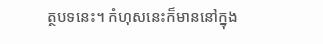ត្ថបទនេះ។ កំហុសនេះក៏មាននៅក្នុង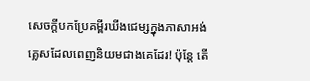សេចក្ដីបកប្រែគម្ពីរឃីងជេម្សក្នុងភាសាអង់គ្លេសដែលពេញនិយមជាងគេដែរ! ប៉ុន្តែ តើ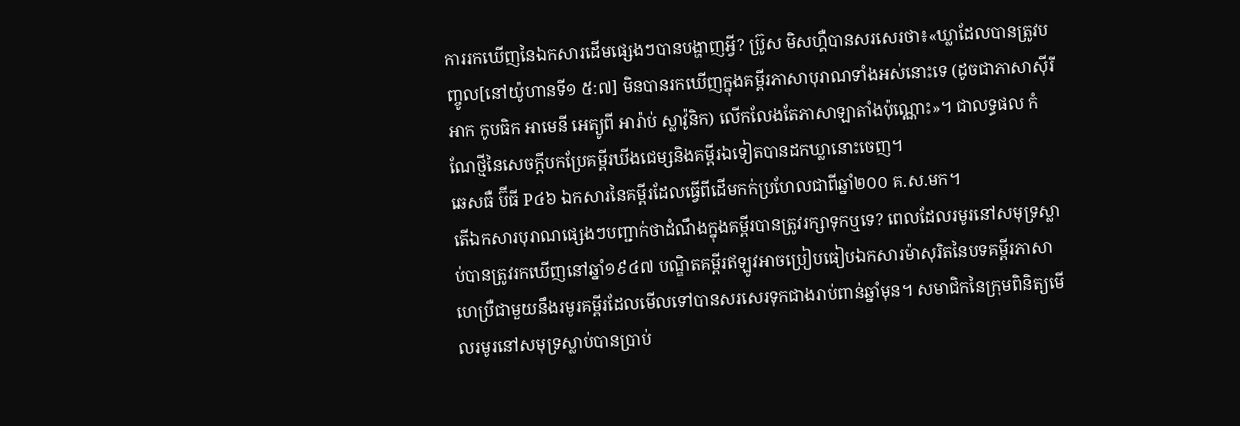ការរកឃើញនៃឯកសារដើមផ្សេងៗបានបង្ហាញអ្វី? ប៊្រូស មិសហ្គឺបានសរសេរថា៖«ឃ្លាដែលបានត្រូវបញ្ចូល[នៅយ៉ូហានទី១ ៥:៧] មិនបានរកឃើញក្នុងគម្ពីរភាសាបុរាណទាំងអស់នោះទេ (ដូចជាភាសាស៊ីរីអាក កូបធិក អាមេនី អេត្យូពី អារ៉ាប់ ស្លាវ៉ូនិក) លើកលែងតែភាសាឡាតាំងប៉ុណ្ណោះ»។ ជាលទ្ធផល កំណែថ្មីនៃសេចក្ដីបកប្រែគម្ពីរឃីងជេម្សនិងគម្ពីរឯទៀតបានដកឃ្លានោះចេញ។
ឆេសធឺ ប៊ីធី P៤៦ ឯកសារនៃគម្ពីរដែលធ្វើពីដើមកក់ប្រហែលជាពីឆ្នាំ២០០ គ.ស.មក។
តើឯកសារបុរាណផ្សេងៗបញ្ជាក់ថាដំណឹងក្នុងគម្ពីរបានត្រូវរក្សាទុកឬទេ? ពេលដែលរមូរនៅសមុទ្រស្លាប់បានត្រូវរកឃើញនៅឆ្នាំ១៩៤៧ បណ្ឌិតគម្ពីរឥឡូវអាចប្រៀបធៀបឯកសារម៉ាសុរិតនៃបទគម្ពីរភាសាហេប្រឺជាមួយនឹងរមូរគម្ពីរដែលមើលទៅបានសរសេរទុកជាងរាប់ពាន់ឆ្នាំមុន។ សមាជិកនៃក្រុមពិនិត្យមើលរមូរនៅសមុទ្រស្លាប់បានប្រាប់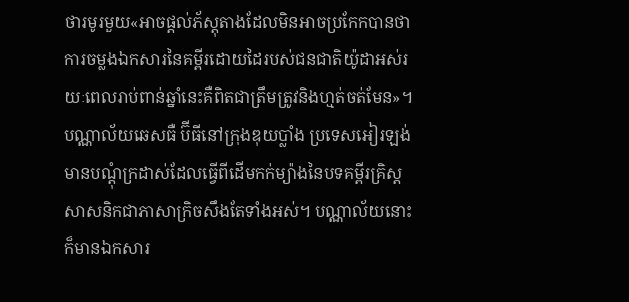ថារមូរមួយ«អាចផ្ដល់ភ័ស្តុតាងដែលមិនអាចប្រកែកបានថាការចម្លងឯកសារនៃគម្ពីរដោយដៃរបស់ជនជាតិយ៉ូដាអស់រយៈពេលរាប់ពាន់ឆ្នាំនេះគឺពិតជាត្រឹមត្រូវនិងហ្មត់ចត់មែន»។
បណ្ណាល័យឆេសធឺ ប៊ីធីនៅក្រុងឌុយប្លាំង ប្រទេសអៀរឡង់មានបណ្ដុំក្រដាស់ដែលធ្វើពីដើមកក់ម្យ៉ាងនៃបទគម្ពីរគ្រិស្តសាសនិកជាភាសាក្រិចសឹងតែទាំងអស់។ បណ្ណាល័យនោះក៏មានឯកសារ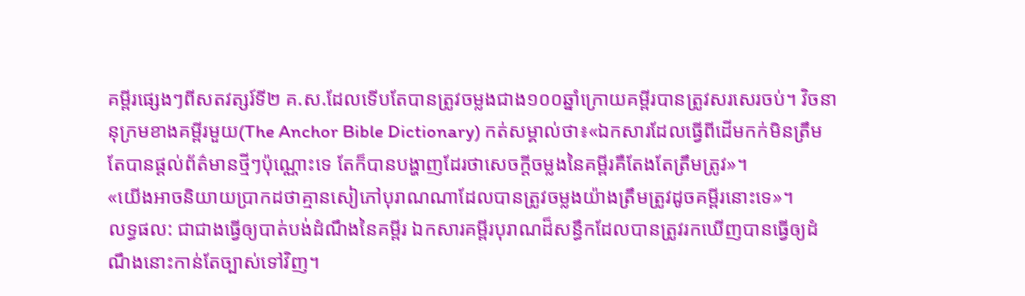គម្ពីរផ្សេងៗពីសតវត្សរ៍ទី២ គ.ស.ដែលទើបតែបានត្រូវចម្លងជាង១០០ឆ្នាំក្រោយគម្ពីរបានត្រូវសរសេរចប់។ វិចនានុក្រមខាងគម្ពីរមួយ(The Anchor Bible Dictionary) កត់សម្គាល់ថា៖«ឯកសារដែលធ្វើពីដើមកក់មិនត្រឹមតែបានផ្ដល់ព័ត៌មានថ្មីៗប៉ុណ្ណោះទេ តែក៏បានបង្ហាញដែរថាសេចក្ដីចម្លងនៃគម្ពីរគឺតែងតែត្រឹមត្រូវ»។
«យើងអាចនិយាយប្រាកដថាគ្មានសៀភៅបុរាណណាដែលបានត្រូវចម្លងយ៉ាងត្រឹមត្រូវដូចគម្ពីរនោះទេ»។
លទ្ធផល: ជាជាងធ្វើឲ្យបាត់បង់ដំណឹងនៃគម្ពីរ ឯកសារគម្ពីរបុរាណដ៏សន្ធឹកដែលបានត្រូវរកឃើញបានធ្វើឲ្យដំណឹងនោះកាន់តែច្បាស់ទៅវិញ។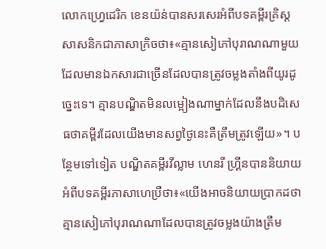លោកហ្វ្រេដេរិក ខេនយ៉ន់បានសរសេរអំពីបទគម្ពីរគ្រិស្តសាសនិកជាភាសាក្រិចថា៖«គ្មានសៀភៅបុរាណណាមួយដែលមានឯកសារជាច្រើនដែលបានត្រូវចម្លងតាំងពីយូរដូច្នេះទេ។ គ្មានបណ្ឌិតមិនលម្អៀងណាម្នាក់ដែលនឹងបដិសេធថាគម្ពីរដែលយើងមានសព្វថ្ងៃនេះគឺត្រឹមត្រូវឡើយ»។ បន្ថែមទៅទៀត បណ្ឌិតគម្ពីរវីល្លាម ហេនរី ហ្គ្រីនបាននិយាយអំពីបទគម្ពីរភាសាហេប្រឺថា៖«យើងអាចនិយាយប្រាកដថាគ្មានសៀភៅបុរាណណាដែលបានត្រូវចម្លងយ៉ាងត្រឹម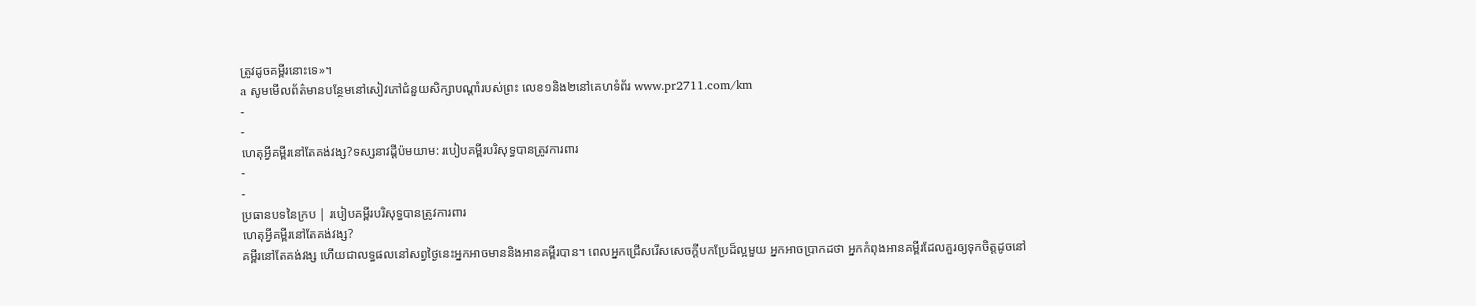ត្រូវដូចគម្ពីរនោះទេ»។
a សូមមើលព័ត៌មានបន្ថែមនៅសៀវភៅជំនួយសិក្សាបណ្ដាំរបស់ព្រះ លេខ១និង២នៅគេហទំព័រ www.pr2711.com/km
-
-
ហេតុអ្វីគម្ពីរនៅតែគង់វង្ស?ទស្សនាវដ្ដីប៉មយាម: របៀបគម្ពីរបរិសុទ្ធបានត្រូវការពារ
-
-
ប្រធានបទនៃក្រប | របៀបគម្ពីរបរិសុទ្ធបានត្រូវការពារ
ហេតុអ្វីគម្ពីរនៅតែគង់វង្ស?
គម្ពីរនៅតែគង់វង្ស ហើយជាលទ្ធផលនៅសព្វថ្ងៃនេះអ្នកអាចមាននិងអានគម្ពីរបាន។ ពេលអ្នកជ្រើសរើសសេចក្ដីបកប្រែដ៏ល្អមួយ អ្នកអាចប្រាកដថា អ្នកកំពុងអានគម្ពីរដែលគួរឲ្យទុកចិត្តដូចនៅ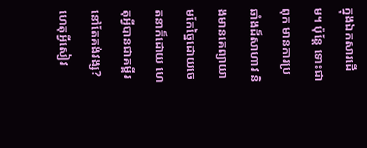ក្នុងឯកសារដើម។ ប៉ុន្តែ ទោះជាពុក មានការប្រឆាំងដ៏សាហាវ និងមានគេព្យាយាមកែច្នៃដោយចេតនាក៏ដោយ ហេតុអ្វីបានជាគម្ពីរនៅតែគង់វង្ស? ហេតុអ្វីសៀវ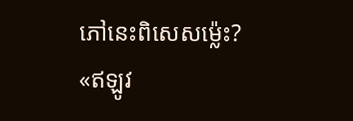ភៅនេះពិសេសម្ល៉េះ?
«ឥឡូវ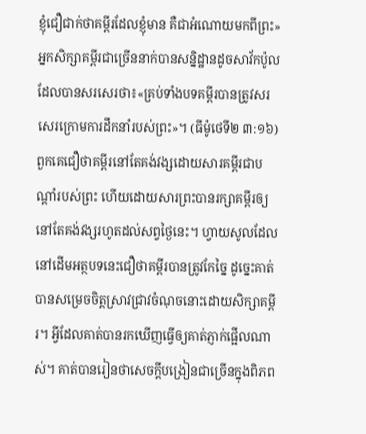ខ្ញុំជឿជាក់ថាគម្ពីរដែលខ្ញុំមាន គឺជាអំណោយមកពីព្រះ»
អ្នកសិក្សាគម្ពីរជាច្រើននាក់បានសន្និដ្ឋានដូចសាវ័កប៉ូលដែលបានសរសេរថា៖«គ្រប់ទាំងបទគម្ពីរបានត្រូវសរសេរក្រោមការដឹកនាំរបស់ព្រះ»។ (ធីម៉ូថេទី២ ៣:១៦) ពួកគេជឿថាគម្ពីរនៅតែគង់វង្សដោយសារគម្ពីរជាបណ្ដាំរបស់ព្រះ ហើយដោយសារព្រះបានរក្សាគម្ពីរឲ្យនៅតែគង់វង្សរហូតដល់សព្វថ្ងៃនេះ។ ហ្វាយសូលដែលនៅដើមអត្ថបទនេះជឿថាគម្ពីរបានត្រូវកែច្នៃ ដូច្នេះគាត់បានសម្រេចចិត្តស្រាវជ្រាវចំណុចនោះដោយសិក្សាគម្ពីរ។ អ្វីដែលគាត់បានរកឃើញធ្វើឲ្យគាត់ភ្ញាក់ផ្អើលណាស់។ គាត់បានរៀនថាសេចក្ដីបង្រៀនជាច្រើនក្នុងពិភព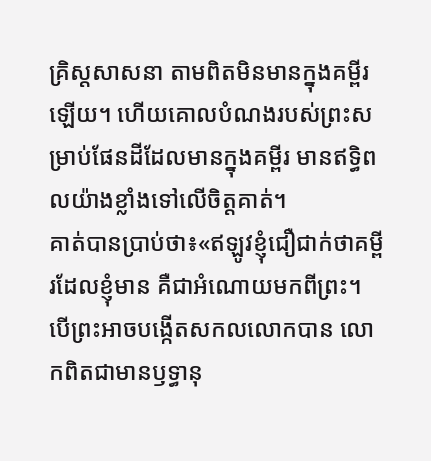គ្រិស្តសាសនា តាមពិតមិនមានក្នុងគម្ពីរឡើយ។ ហើយគោលបំណងរបស់ព្រះសម្រាប់ផែនដីដែលមានក្នុងគម្ពីរ មានឥទ្ធិពលយ៉ាងខ្លាំងទៅលើចិត្តគាត់។
គាត់បានប្រាប់ថា៖«ឥឡូវខ្ញុំជឿជាក់ថាគម្ពីរដែលខ្ញុំមាន គឺជាអំណោយមកពីព្រះ។ បើព្រះអាចបង្កើតសកលលោកបាន លោកពិតជាមានឫទ្ធានុ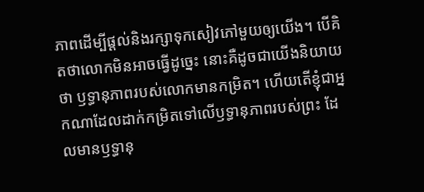ភាពដើម្បីផ្ដល់និងរក្សាទុកសៀវភៅមួយឲ្យយើង។ បើគិតថាលោកមិនអាចធ្វើដូច្នេះ នោះគឺដូចជាយើងនិយាយថា ឫទ្ធានុភាពរបស់លោកមានកម្រិត។ ហើយតើខ្ញុំជាអ្នកណាដែលដាក់កម្រិតទៅលើឫទ្ធានុភាពរបស់ព្រះ ដែលមានឫទ្ធានុ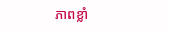ភាពខ្លាំ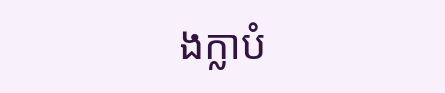ងក្លាបំ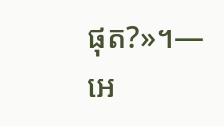ផុត?»។—អេ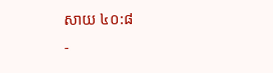សាយ ៤០:៨
-